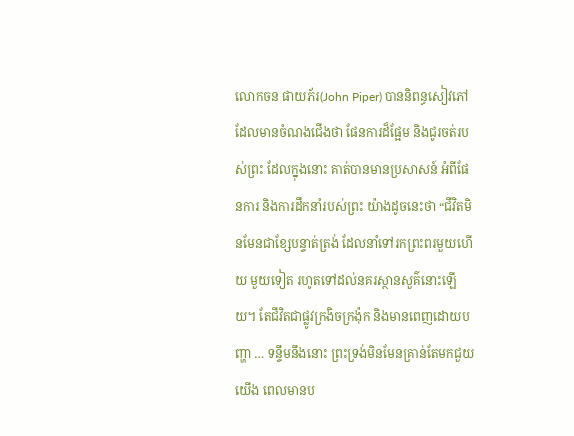លោកចន ផាយភ័រ(John Piper) បាននិពន្ធសៀវភៅ ដែលមានចំណងជើងថា ផែនការដ៏ផ្អែម និងជូរចត់របស់ព្រះ ដែលក្នុងនោះ គាត់បានមានប្រសាសន៍ អំពីផែនការ និងការដឹកនាំរបស់ព្រះ យ៉ាងដូចនេះថា “ជីវិតមិនមែនជាខ្សែបន្ទាត់ត្រង់ ដែលនាំទៅរកព្រះពរមួយហើយ មួយទៀត រហូតទៅដល់នគរស្ថានសួគ៌នោះឡើយ។ តែជីវិតជាផ្លូវក្រងិចក្រង៉ុក និងមានពេញដោយបញ្ហា … ទន្ទឹមនឹងនោះ ព្រះទ្រង់មិនមែនគ្រាន់តែមកជួយយើង ពេលមានប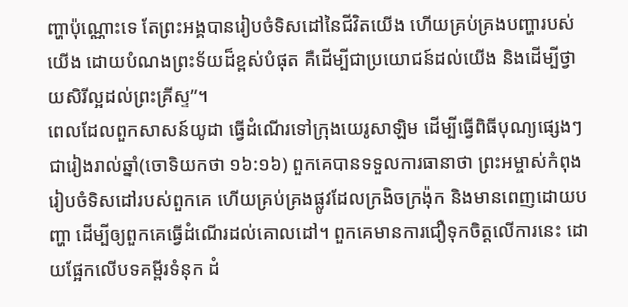ញ្ហាប៉ុណ្ណោះទេ តែព្រះអង្គបានរៀបចំទិសដៅនៃជីវិតយើង ហើយគ្រប់គ្រងបញ្ហារបស់យើង ដោយបំណងព្រះទ័យដ៏ខ្ពស់បំផុត គឺដើម្បីជាប្រយោជន៍ដល់យើង និងដើម្បីថ្វាយសិរីល្អដល់ព្រះគ្រីស្ទ”។
ពេលដែលពួកសាសន៍យូដា ធ្វើដំណើរទៅក្រុងយេរូសាឡិម ដើម្បីធ្វើពិធីបុណ្យផ្សេងៗ ជារៀងរាល់ឆ្នាំ(ចោទិយកថា ១៦:១៦) ពួកគេបានទទួលការធានាថា ព្រះអម្ចាស់កំពុងរៀបចំទិសដៅរបស់ពួកគេ ហើយគ្រប់គ្រងផ្លូវដែលក្រងិចក្រង៉ុក និងមានពេញដោយបញ្ហា ដើម្បីឲ្យពួកគេធ្វើដំណើរដល់គោលដៅ។ ពួកគេមានការជឿទុកចិត្តលើការនេះ ដោយផ្អែកលើបទគម្ពីរទំនុក ដំ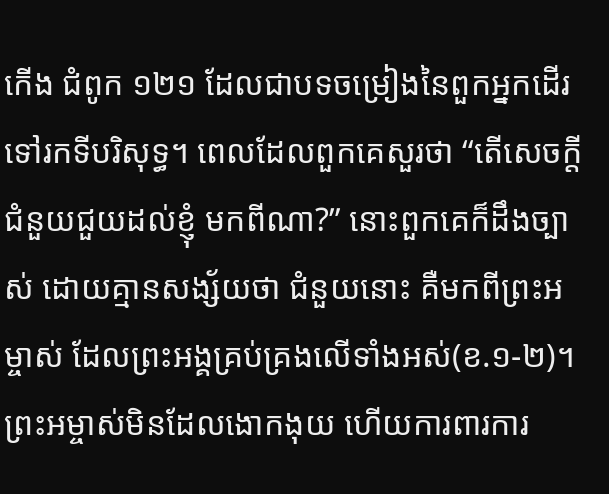កើង ជំពូក ១២១ ដែលជាបទចម្រៀងនៃពួកអ្នកដើរទៅរកទីបរិសុទ្ធ។ ពេលដែលពួកគេសួរថា “តើសេចក្តីជំនួយជួយដល់ខ្ញុំ មកពីណា?” នោះពួកគេក៏ដឹងច្បាស់ ដោយគ្មានសង្ស័យថា ជំនួយនោះ គឺមកពីព្រះអម្ចាស់ ដែលព្រះអង្គគ្រប់គ្រងលើទាំងអស់(ខ.១-២)។ ព្រះអម្ចាស់មិនដែលងោកងុយ ហើយការពារការ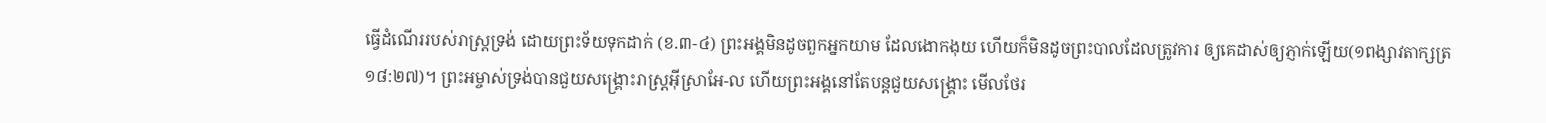ធ្វើដំណើររបស់រាស្រ្តទ្រង់ ដោយព្រះទ័យទុកដាក់ (ខ.៣-៤) ព្រះអង្គមិនដូចពួកអ្នកយាម ដែលងោកងុយ ហើយក៏មិនដូចព្រះបាលដែលត្រូវការ ឲ្យគេដាស់ឲ្យភ្ញាក់ឡើយ(១ពង្សាវតាក្សត្រ ១៨:២៧)។ ព្រះអម្ចាស់ទ្រង់បានជួយសង្រ្គោះរាស្រ្តអ៊ីស្រាអែ-ល ហើយព្រះអង្គនៅតែបន្តជួយសង្រ្គោះ មើលថែរ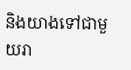និងយាងទៅជាមួយរា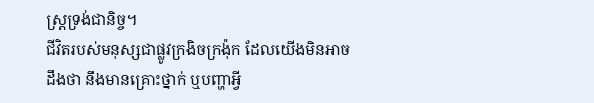ស្រ្តទ្រង់ជានិច្ច។
ជីវិតរបស់មនុស្សជាផ្លូវក្រងិចក្រង៉ុក ដែលយើងមិនអាចដឹងថា នឹងមានគ្រោះថ្នាក់ ឬបញ្ហាអ្វី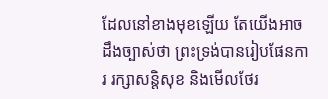ដែលនៅខាងមុខឡើយ តែយើងអាចដឹងច្បាស់ថា ព្រះទ្រង់បានរៀបផែនការ រក្សាសន្តិសុខ និងមើលថែរ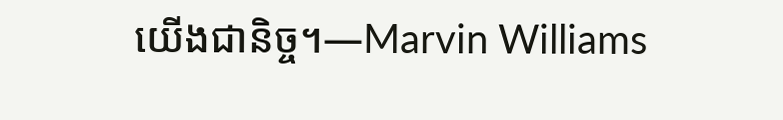យើងជានិច្ច។—Marvin Williams